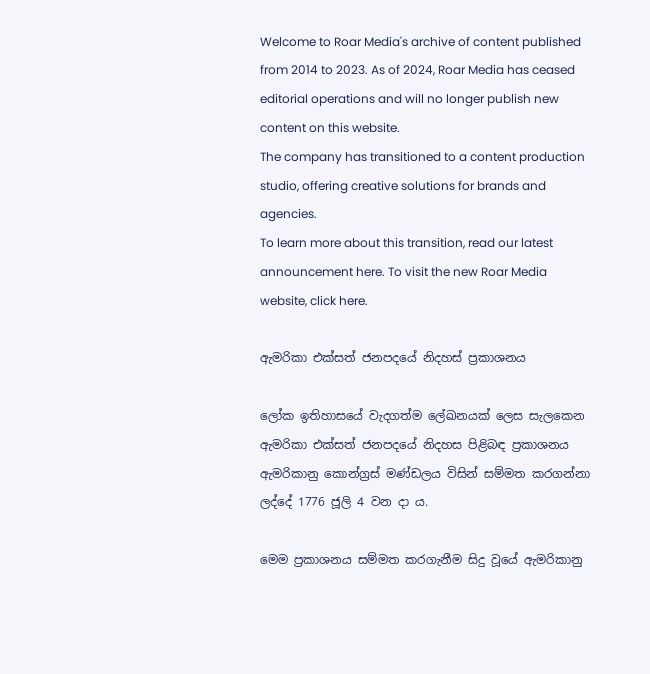Welcome to Roar Media's archive of content published from 2014 to 2023. As of 2024, Roar Media has ceased editorial operations and will no longer publish new content on this website.
The company has transitioned to a content production studio, offering creative solutions for brands and agencies.
To learn more about this transition, read our latest announcement here. To visit the new Roar Media website, click here.

ඇමරිකා එක්සත් ජනපදයේ නිදහස් ප්‍රකාශනය

ලෝක ඉතිහාසයේ වැදගත්ම ලේඛනයක් ලෙස සැලකෙන ඇමරිකා එක්සත් ජනපදයේ නිදහස පිළිබඳ ප්‍රකාශනය ඇමරිකානු කොන්ග්‍රස් මණ්ඩලය විසින් සම්මත කරගන්නා ලද්දේ 1776 ජූලි 4 වන දා ය.

මෙම ප්‍රකාශනය සම්මත කරගැනීම සිදු වූයේ ඇමරිකානු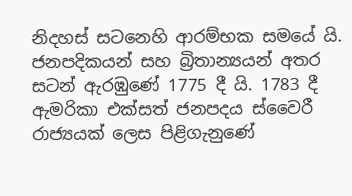නිදහස් සටනෙහි ආරම්භක සමයේ යි. ජනපදිකයන් සහ බ්‍රිතාන්‍යයන් අතර සටන් ඇරඹුණේ 1775 දී යි. 1783 දී ඇමරිකා එක්සත් ජනපදය ස්වෛරී රාජ්‍යයක් ලෙස පිළිගැනුණේ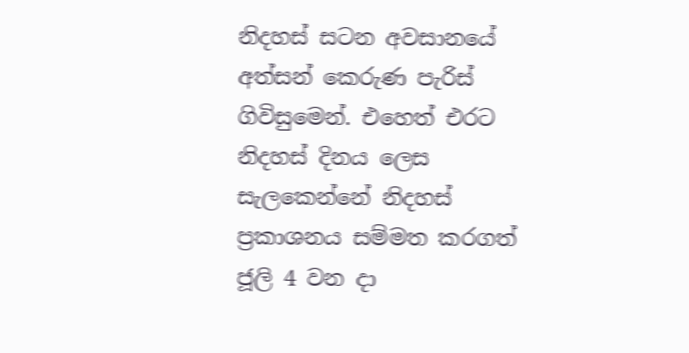නිදහස් සටන අවසානයේ අත්සන් කෙරුණ පැරිස් ගිවිසුමෙන්. එහෙත් එරට නිදහස් දිනය ලෙස සැලකෙන්නේ නිදහස් ප්‍රකාශනය සම්මත කරගත් ජූලි 4 වන දා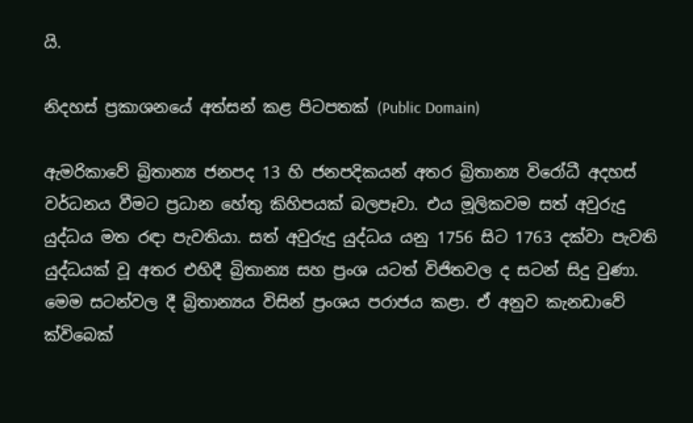යි.

නිදහස් ප්‍රකාශනයේ අත්සන් කළ පිටපතක් (Public Domain)

ඇමරිකාවේ බ්‍රිතාන්‍ය ජනපද 13 හි ජනපදිකයන් අතර බ්‍රිතාන්‍ය විරෝධී අදහස් වර්ධනය වීමට ප්‍රධාන හේතු කිහිපයක් බලපෑවා. එය මූලිකවම සත් අවුරුදු යුද්ධය මත රඳා පැවතියා. සත් අවුරුදු යුද්ධය යනු 1756 සිට 1763 දක්වා පැවති යුද්ධයක් වූ අතර එහිදී බ්‍රිතාන්‍ය සහ ප්‍රංශ යටත් විජිතවල ද සටන් සිදු වුණා. මෙම සටන්වල දී බ්‍රිතාන්‍යය විසින් ප්‍රංශය පරාජය කළා. ඒ අනුව කැනඩාවේ ක්විබෙක්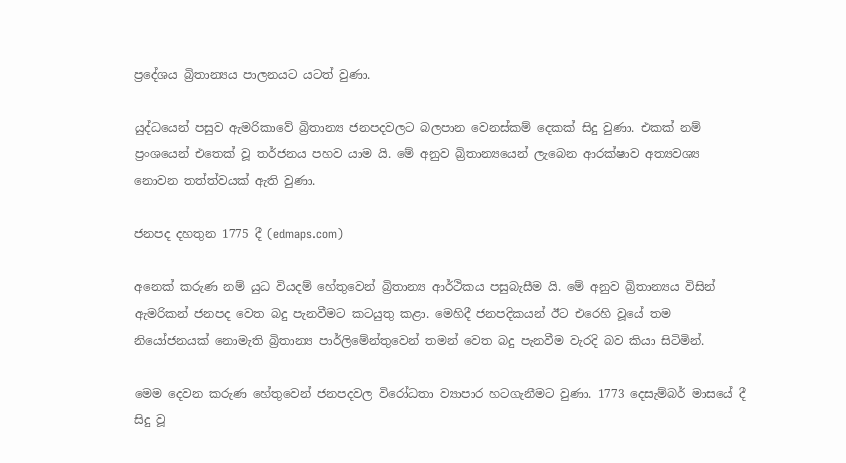ප්‍රදේශය බ්‍රිතාන්‍යය පාලනයට යටත් වුණා.

යුද්ධයෙන් පසුව ඇමරිකාවේ බ්‍රිතාන්‍ය ජනපදවලට බලපාන වෙනස්කම් දෙකක් සිදු වුණා. එකක් නම් ප්‍රංශයෙන් එතෙක් වූ තර්ජනය පහව යාම යි. මේ අනුව බ්‍රිතාන්‍යයෙන් ලැබෙන ආරක්ෂාව අත්‍යවශ්‍ය නොවන තත්ත්වයක් ඇති වුණා.

ජනපද දහතුන 1775 දී (edmaps.com)

අනෙක් කරුණ නම් යුධ වියදම් හේතුවෙන් බ්‍රිතාන්‍ය ආර්ථිකය පසුබැසීම යි. මේ අනුව බ්‍රිතාන්‍යය විසින් ඇමරිකන් ජනපද වෙත බදු පැනවීමට කටයුතු කළා. මෙහිදී ජනපදිකයන් ඊට එරෙහි වූයේ තම නියෝජනයක් නොමැති බ්‍රිතාන්‍ය පාර්ලිමේන්තුවෙන් තමන් වෙත බදු පැනවීම වැරදි බව කියා සිටිමින්.

මෙම දෙවන කරුණ හේතුවෙන් ජනපදවල විරෝධතා ව්‍යාපාර හටගැනීමට වුණා. 1773 දෙසැම්බර් මාසයේ දී සිදු වූ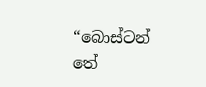“බොස්ටන් තේ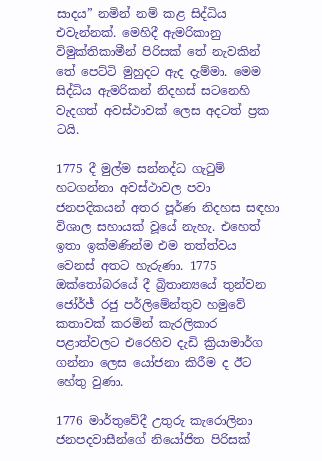සාදය” නමින් නම් කළ සිද්ධිය එවැන්නක්. මෙහිදී ඇමරිකානු විමුක්තිකාමීන් පිරිසක් තේ නැවකින් තේ පෙට්ටි මුහුදට ඇද දැම්මා. මෙම සිද්ධිය ඇමරිකන් නිදහස් සටනෙහි වැදගත් අවස්ථාවක් ලෙස අදටත් ප්‍රක ටයි.

1775 දී මුල්ම සන්නද්ධ ගැටුම් හටගන්නා අවස්ථාවල පවා ජනපදිකයන් අතර පූර්ණ නිදහස සඳහා විශාල සහායක් වූයේ නැහැ. එහෙත් ඉතා ඉක්මණින්ම එම තත්ත්වය වෙනස් අතට හැරුණා. 1775 ඔක්තෝබරයේ දී බ්‍රිතාන්‍යයේ තුන්වන ජෝර්ජ් රජු පර්ලිමේන්තුව හමුවේ කතාවක් කරමින් කැරලිකාර පළාත්වලට එරෙහිව දැඩි ක්‍රියාමාර්ග ගන්නා ලෙස යෝජනා කිරීම ද ඊට හේතු වුණා.

1776 මාර්තුවේදී උතුරු කැරොලිනා ජනපදවාසීන්ගේ නියෝජිත පිරිසක්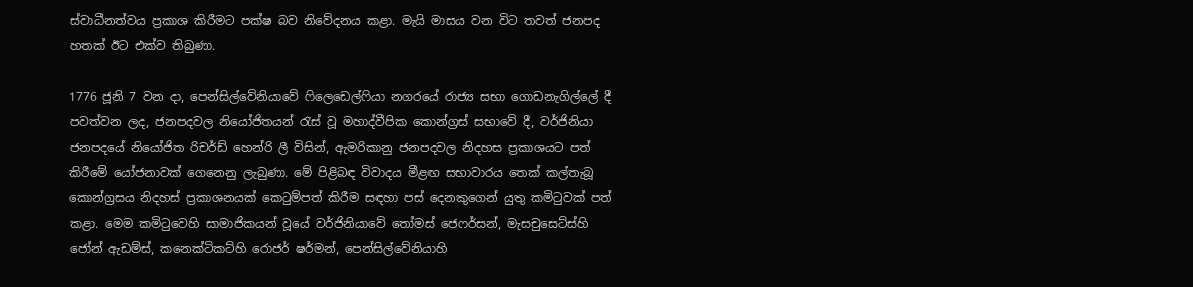ස්වාධීනත්වය ප්‍රකාශ කිරීමට පක්ෂ බව නිවේදනය කළා. මැයි මාසය වන විට තවත් ජනපද හතක් ඊට එක්ව තිබුණා.

1776 ජූනි 7 වන දා, පෙන්සිල්වේනියාවේ ෆිලෙඩෙල්ෆියා නගරයේ රාජ්‍ය සභා ගොඩනැගිල්ලේ දී පවත්වන ලද, ජනපදවල නියෝජිතයන් රැස් වූ මහාද්වීපික කොන්ග්‍රස් සභාවේ දී, වර්ජිනියා ජනපදයේ නියෝජිත රිචර්ඩ් හෙන්රි ලී විසින්, ඇමරිකානු ජනපදවල නිදහස ප්‍රකාශයට පත් කිරීමේ යෝජනාවක් ගෙනෙනු ලැබුණා. මේ පිළිබඳ විවාදය මීළඟ සභාවාරය තෙක් කල්තැබූ කොන්ග්‍රසය නිදහස් ප්‍රකාශනයක් කෙටුම්පත් කිරීම සඳහා පස් දෙනකුගෙන් යුතු කමිටුවක් පත් කළා. මෙම කමිටුවෙහි සාමාජිකයන් වූයේ වර්ජිනියාවේ තෝමස් ජෙෆර්සන්, මැසචුසෙට්ස්හි ජෝන් ඇඩම්ස්, කනෙක්ටිකට්හි රොජර් ෂර්මන්, පෙන්සිල්වේනියාහි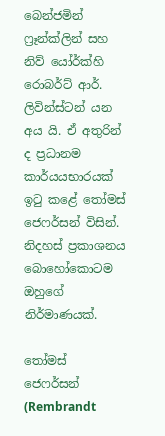බෙන්ජමින් ෆ්‍රෑන්ක්ලින් සහ නිව් යෝර්ක්හි රොබර්ට් ආර්. ලිවින්ස්ටන් යන අය යි. ඒ අතුරින් ද ප්‍රධානම කාර්යයභාරයක් ඉටු කළේ තෝමස් ජෙෆර්සන් විසින්. නිදහස් ප්‍රකාශනය බොහෝකොටම ඔහුගේ නිර්මාණයක්.

තෝමස් ජෙෆර්සන් (Rembrandt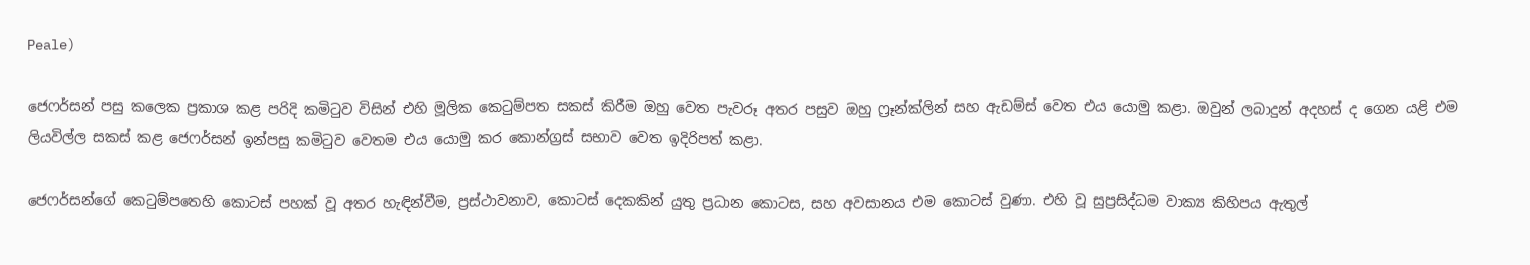Peale)

ජෙෆර්සන් පසු කලෙක ප්‍රකාශ කළ පරිදි කමිටුව විසින් එහි මූලික කෙටුම්පත සකස් කිරීම ඔහු වෙත පැවරූ අතර පසුව ඔහු ෆ්‍රෑන්ක්ලින් සහ ඇඩම්ස් වෙත එය යොමු කළා. ඔවුන් ලබාදුන් අදහස් ද ගෙන යළි එම ලියවිල්ල සකස් කළ ජෙෆර්සන් ඉන්පසු කමිටුව වෙතම එය යොමු කර කොන්ග්‍රස් සභාව වෙත ඉදිරිපත් කළා.

ජෙෆර්සන්ගේ කෙටුම්පතෙහි කොටස් පහක් වූ අතර හැඳින්වීම, ප්‍රස්ථාවනාව, කොටස් දෙකකින් යුතු ප්‍රධාන කොටස, සහ අවසානය එම කොටස් වුණා. එහි වූ සුප්‍රසිද්ධම වාක්‍ය කිහිපය ඇතුල්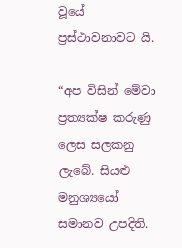වූයේ ප්‍රස්ථාවනාවට යි.

“අප විසින් මේවා ප්‍රත්‍යක්ෂ කරුණු ලෙස සලකනු ලැබේ. සියළු මනුශ්‍යයෝ සමානව උපදිති.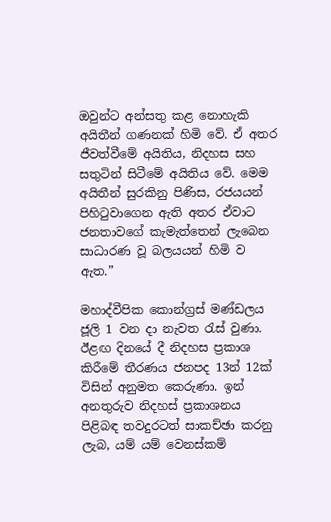ඔවුන්ට අන්සතු කළ නොහැකි අයිතීන් ගණනක් හිමි වේ. ඒ අතර ජීවත්වීමේ අයිතිය, නිදහස සහ සතුටින් සිටීමේ අයිතිය වේ. මෙම අයිතීන් සුරකිනු පිණිස, රජයයන් පිහිටුවාගෙන ඇති අතර ඒවාට ජනතාවගේ කැමැත්තෙන් ලැබෙන සාධාරණ වූ බලයයන් හිමි ව ඇත.”

මහාද්වීපික කොන්ග්‍රස් මණ්ඩලය ජූලි 1 වන දා නැවත රැස් වුණා. ඊළඟ දිනයේ දී නිදහස ප්‍රකාශ කිරීමේ තීරණය ජනපද 13න් 12ක් විසින් අනුමත කෙරුණා. ඉන් අනතුරුව නිදහස් ප්‍රකාශනය පිළිබඳ තවදුරටත් සාකච්ඡා කරනු ලැබ, යම් යම් වෙනස්කම්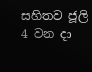සහිතව ජූලි 4 වන දා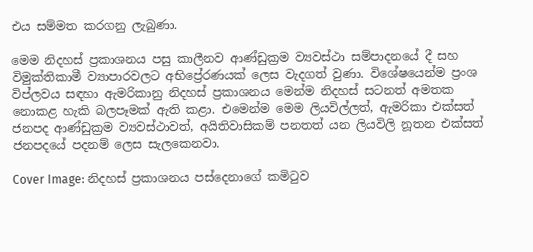එය සම්මත කරගනු ලැබුණා.

මෙම නිදහස් ප්‍රකාශනය පසු කාලීනව ආණ්ඩුක්‍රම ව්‍යවස්ථා සම්පාදනයේ දී සහ විමුක්තිකාමී ව්‍යාපාරවලට අභිප්‍රේරණයක් ලෙස වැදගත් වුණා. විශේෂයෙන්ම ප්‍රංශ විප්ලවය සඳහා ඇමරිකානු නිදහස් ප්‍රකාශනය මෙන්ම නිදහස් සටනත් අමතක නොකළ හැකි බලපෑමක් ඇති කළා. එමෙන්ම මෙම ලියවිල්ලත්, ඇමරිකා එක්සත් ජනපද ආණ්ඩුක්‍රම ව්‍යවස්ථාවත්, අයිතිවාසිකම් පනතත් යන ලියවිලි නූතන එක්සත් ජනපදයේ පදනම් ලෙස සැලකෙනවා.

Cover Image: නිදහස් ප්‍රකාශනය පස්දෙනාගේ කමිටුව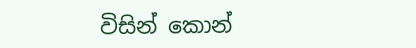විසින් කොන්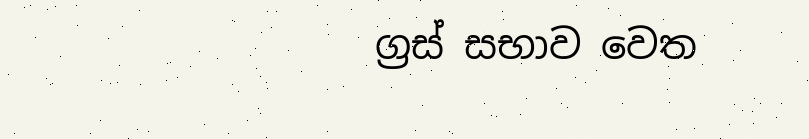ග්‍රස් සභාව වෙත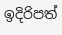ඉදිරිපත්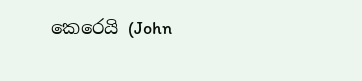කෙරෙයි (John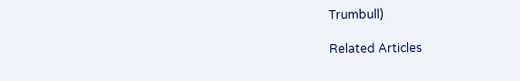Trumbull)

Related Articles